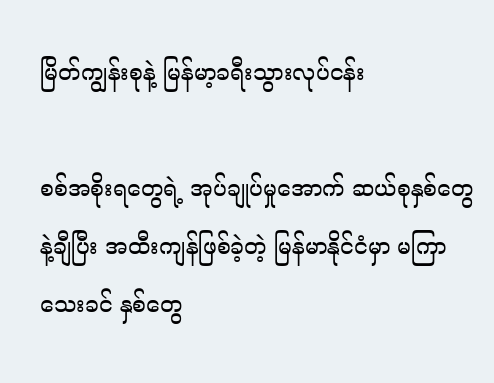မြိတ်ကျွန်းစုနဲ့ မြန်မာ့ခရီးသွားလုပ်ငန်း

စစ်အစိုးရတွေရဲ့ အုပ်ချုပ်မှုအောက် ဆယ်စုနှစ်တွေနဲ့ချီပြီး အထီးကျန်ဖြစ်ခဲ့တဲ့ မြန်မာနိုင်ငံမှာ မကြာသေးခင် နှစ်တွေ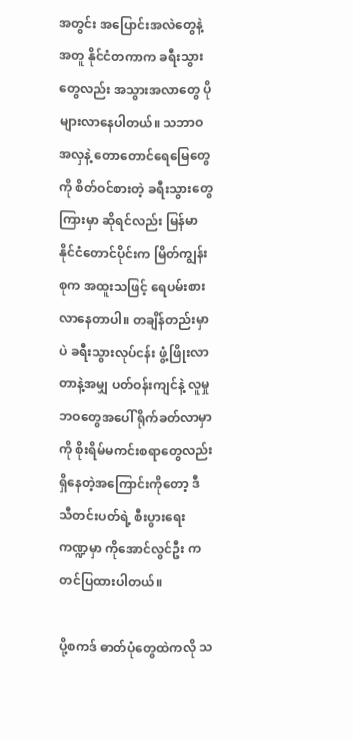အတွင်း အပြောင်းအလဲတွေနဲ့အတူ နိုင်ငံတကာက ခရီးသွားတွေလည်း အသွားအလာတွေ ပိုများလာနေပါတယ်။ သဘာဝအလှနဲ့ တောတောင်ရေမြေတွေကို စိတ်ဝင်စားတဲ့ ခရီးသွားတွေကြားမှာ ဆိုရင်လည်း မြန်မာနိုင်ငံတောင်ပိုင်းက မြိတ်ကျွန်းစုက အထူးသဖြင့် ရေပမ်းစားလာနေတာပါ။ တချိန်တည်းမှာပဲ ခရီးသွားလုပ်ငန်း ဖွံ့ဖြိုးလာတာနဲ့အမျှ ပတ်ဝန်းကျင်နဲ့ လူမှုဘဝတွေအပေါ် ရိုက်ခတ်လာမှာကို စိုးရိမ်မကင်းစရာတွေလည်း ရှိနေတဲ့အကြောင်းကိုတော့ ဒီသီတင်းပတ်ရဲ့ စီးပွားရေး ကဏ္ဍမှာ ကိုအောင်လွင်ဦး ကတင်ပြထားပါတယ်။

ပို့စကဒ် ဓာတ်ပုံတွေထဲကလို သ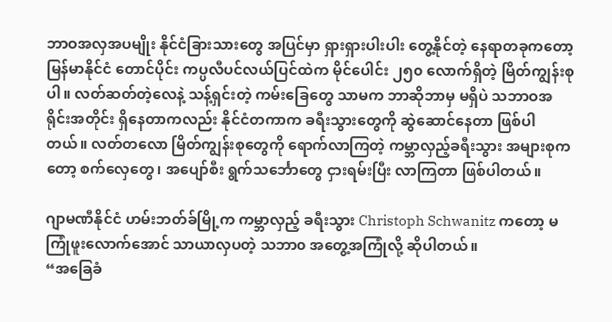ဘာဝအလှအပမျိုး နိုင်ငံခြားသားတွေ အပြင်မှာ ရှားရှားပါးပါး တွေ့နိုင်တဲ့ နေရာတခုကတော့ မြန်မာနိုင်ငံ တောင်ပိုင်း ကပ္ပလီပင်လယ်ပြင်ထဲက မိုင်ပေါင်း ၂၅၀ လောက်ရှိတဲ့ မြိတ်ကျွန်းစုပါ။ လတ်ဆတ်တဲ့လေနဲ့ သန့်ရှင်းတဲ့ ကမ်းခြေတွေ သာမက ဘာဆိုဘာမှ မရှိပဲ သဘာဝအရိုင်းအတိုင်း ရှိနေတာကလည်း နိုင်ငံတကာက ခရီးသွားတွေကို ဆွဲဆောင်နေတာ ဖြစ်ပါတယ်။ လတ်တလော မြိတ်ကျွန်းစုတွေကို ရောက်လာကြတဲ့ ကမ္ဘာလှည့်ခရီးသွား အများစုကတော့ စက်လှေတွေ၊ အပျော်စီး ရွက်သင်္ဘောတွေ ငှားရမ်းပြီး လာကြတာ ဖြစ်ပါတယ်။

ဂျာမဏီနိုင်ငံ ဟမ်းဘတ်ခ်မြို့က ကမ္ဘာလှည့် ခရီးသွား Christoph Schwanitz ကတော့ မကြုံဖူးလောက်အောင် သာယာလှပတဲ့ သဘာ၀ အတွေ့အကြုံလို့ ဆိုပါတယ်။
“အခြေခံ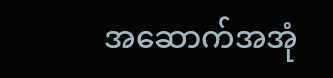အဆောက်အအုံ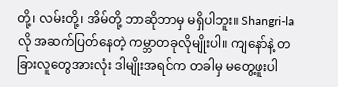တို့၊ လမ်းတို့၊ အိမ်တို့ ဘာဆိုဘာမှ မရှိပါဘူး။ Shangri-la လို အဆက်ပြတ်နေတဲ့ ကမ္ဘာတခုလိုမျိုးပါ။ ကျနော်နဲ့ တခြားလူတွေအားလုံး ဒါမျိုးအရင်က တခါမှ မတွေ့ဖူးပါ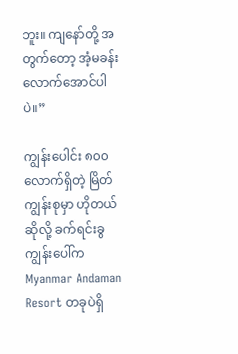ဘူး။ ကျနော်တို့ အတွက်တော့ အံ့မခန်းလောက်အောင်ပါပဲ။”

ကျွန်းပေါင်း ၈၀၀ လောက်ရှိတဲ့ မြိတ်ကျွန်းစုမှာ ဟိုတယ်ဆိုလို့ ခက်ရင်းခွကျွန်းပေါ်က Myanmar Andaman Resort တခုပဲရှိ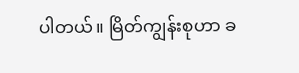ပါတယ်။ မြိတ်ကျွန်းစုဟာ ခ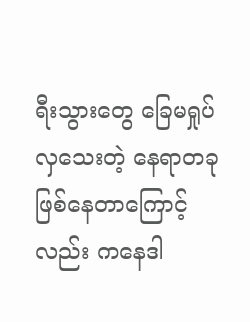ရီးသွားတွေ ခြေမရှုပ်လှသေးတဲ့ နေရာတခု ဖြစ်နေတာကြောင့်လည်း ကနေဒါ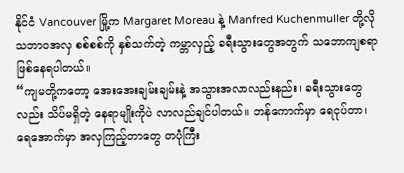နိုင်ငံ Vancouver မြို့က Margaret Moreau နဲ့ Manfred Kuchenmuller တို့လို သဘာဝအလှ စစ်စစ်ကို နှစ်သက်တဲ့ ကမ္ဘာလှည့် ခရီးသွားတွေအတွက် သဘောကျစရာ ဖြစ်နေရပါတယ်။
“ကျမတို့ကတော့ အေးအေးချမ်းချမ်းနဲ့ အသွားအလာလည်းနည်း၊ ခရီးသွားတွေလည်း သိပ်မရှိတဲ့ နေရာမျိုးကိုပဲ လာလည်ချင်ပါတယ်။ ဘန်ကောက်မှာ ရေငုပ်တာ၊ ရေအောက်မှာ အလှကြည့်တာတွေ တပုံကြီး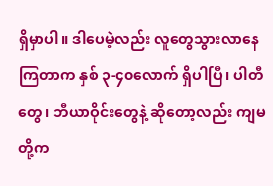ရှိမှာပါ။ ဒါပေမဲ့လည်း လူတွေသွားလာနေကြတာက နှစ် ၃-၄၀လောက် ရှိပါပြီ၊ ပါတီတွေ၊ ဘီယာဝိုင်းတွေနဲ့ ဆိုတော့လည်း ကျမတို့က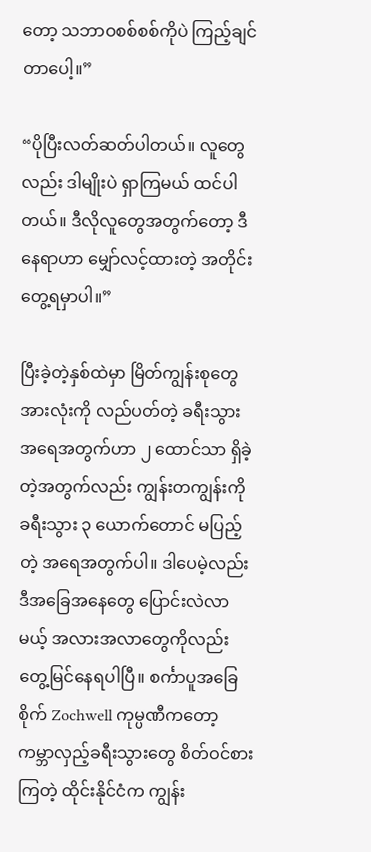တော့ သဘာဝစစ်စစ်ကိုပဲ ကြည့်ချင်တာပေါ့။”

“ပိုပြီးလတ်ဆတ်ပါတယ်။ လူတွေလည်း ဒါမျိုးပဲ ရှာကြမယ် ထင်ပါတယ်။ ဒီလိုလူတွေအတွက်တော့ ဒီနေရာဟာ မျှော်လင့်ထားတဲ့ အတိုင်းတွေ့ရမှာပါ။”

ပြီးခဲ့တဲ့နှစ်ထဲမှာ မြိတ်ကျွန်းစုတွေ အားလုံးကို လည်ပတ်တဲ့ ခရီးသွား အရေအတွက်ဟာ ၂ ထောင်သာ ရှိခဲ့တဲ့အတွက်လည်း ကျွန်းတကျွန်းကို ခရီးသွား ၃ ယောက်တောင် မပြည့်တဲ့ အရေအတွက်ပါ။ ဒါပေမဲ့လည်း ဒီအခြေအနေတွေ ပြောင်းလဲလာမယ့် အလားအလာတွေကိုလည်း တွေ့မြင်နေရပါပြီ။ စင်္ကာပူအခြေစိုက် Zochwell ကုမ္ပဏီကတော့ ကမ္ဘာလှည့်ခရီးသွားတွေ စိတ်ဝင်စားကြတဲ့ ထိုင်းနိုင်ငံက ကျွန်း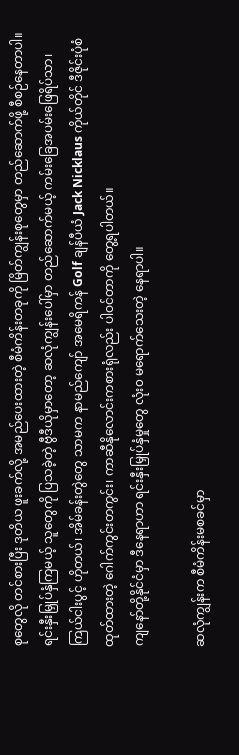စုတွေလို တင်စားပြီး ဒုတိယ ဖူးခက်လို့ အမည်ပေးထားတဲ့ စီမံကိန်းတခုကို မြိတ်ကျွန်းစုတွေမှာ တည်ဆောက်ဖို့ စီစဉ်နေတာပါ။ ရင်းနှီးမြှုပ်နှံကြမယ့် သူတွေကို ပြသခဲ့တဲ့ ဗွီဒီယိုမှာတော့ ဆလုံကျွန်းပေါ်မှာ တည်ဆောက်မယ့် ကမ်းခြေအပမ်းဖြေရိပ်သာ၊ ကြယ်ငါးပွင့် ဟိုတယ်၊ အိမ်ခန်းတွဲတွေ သာမက နာမည်ကျော် အမေရိကန် Golf ချန်ပီယံ Jack Nicklaus ကိုယ်တိုင် ဒီဇိုင်းပုံစံထုတ်ထားတဲ့ ဂေါက်ကွင်းတကွင်း၊ ကာဆီနိုလောင်းကစားရုံလည်း ပါဝင်တာကို တွေ့ရပါတယ်။
ကျနော်တို့နိုင်ငံမှာ ဒီနေရာဟာ ရင်းနှီးမြှုပ်နှံမှုတွေ လုံး၀ မရောက်သေးတဲ့ နေရာပါ။

ဆလုံကျွန်းက စီမံကိန်းမစခင်မှာ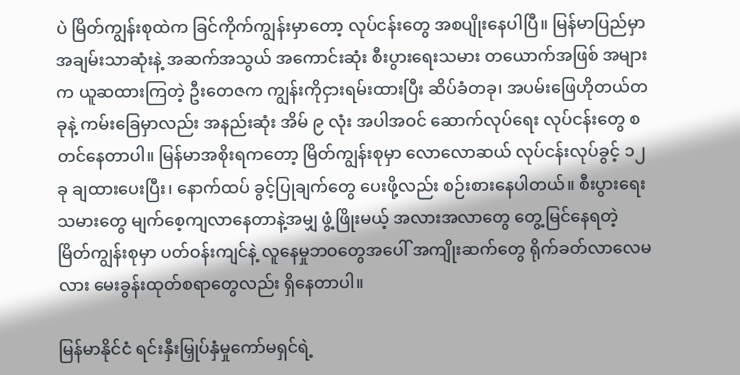ပဲ မြိတ်ကျွန်းစုထဲက ခြင်ကိုက်ကျွန်းမှာတော့ လုပ်ငန်းတွေ အစပျိုးနေပါပြီ။ မြန်မာပြည်မှာ အချမ်းသာဆုံးနဲ့ အဆက်အသွယ် အကောင်းဆုံး စီးပွားရေးသမား တယောက်အဖြစ် အများက ယူဆထားကြတဲ့ ဦးတေဇက ကျွန်းကိုငှားရမ်းထားပြီး ဆိပ်ခံတခု၊ အပမ်းဖြေဟိုတယ်တခုနဲ့ ကမ်းခြေမှာလည်း အနည်းဆုံး အိမ် ၉ လုံး အပါအဝင် ဆောက်လုပ်ရေး လုပ်ငန်းတွေ စတင်နေတာပါ။ မြန်မာအစိုးရကတော့ မြိတ်ကျွန်းစုမှာ လောလောဆယ် လုပ်ငန်းလုပ်ခွင့် ၁၂ ခု ချထားပေးပြီး၊ နောက်ထပ် ခွင့်ပြုချက်တွေ ပေးဖို့လည်း စဉ်းစားနေပါတယ်။ စီးပွားရေးသမားတွေ မျက်စေ့ကျလာနေတာနဲ့အမျှ ဖွံ့ဖြိုးမယ့် အလားအလာတွေ တွေ့မြင်နေရတဲ့ မြိတ်ကျွန်းစုမှာ ပတ်ဝန်းကျင်နဲ့ လူနေမှုဘဝတွေအပေါ် အကျိုးဆက်တွေ ရိုက်ခတ်လာလေမလား မေးခွန်းထုတ်စရာတွေလည်း ရှိနေတာပါ။

မြန်မာနိုင်ငံ ရင်းနှီးမြှုပ်နှံမှုကော်မရှင်ရဲ့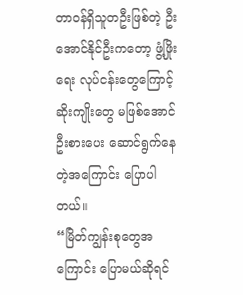တာဝန်ရှိသူတဦးဖြစ်တဲ့ ဦးအောင်နိုင်ဦးကတော့ ဖွံ့ဖြိုးရေး လုပ်ငန်းတွေကြောင့် ဆိုးကျိုးတွေ မဖြစ်အောင် ဦးစားပေး ဆောင်ရွက်နေတဲ့အကြောင်း ပြောပါတယ်။
“မြိတ်ကျွန်းစုတွေအကြောင်း ပြောမယ်ဆိုရင်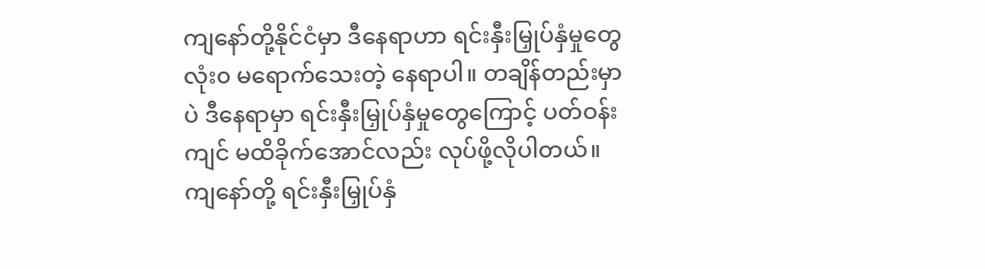ကျနော်တို့နိုင်ငံမှာ ဒီနေရာဟာ ရင်းနှီးမြှုပ်နှံမှုတွေ လုံး၀ မရောက်သေးတဲ့ နေရာပါ။ တချိန်တည်းမှာပဲ ဒီနေရာမှာ ရင်းနှီးမြှုပ်နှံမှုတွေကြောင့် ပတ်ဝန်းကျင် မထိခိုက်အောင်လည်း လုပ်ဖို့လိုပါတယ်။ ကျနော်တို့ ရင်းနှီးမြှုပ်နှံ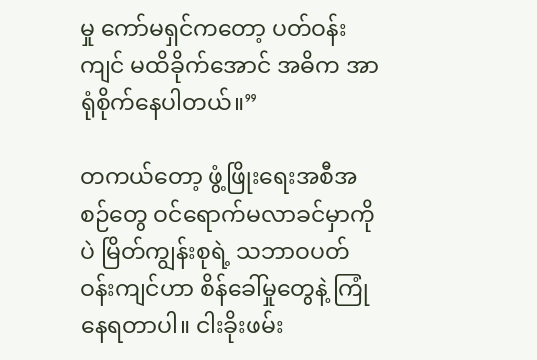မှု ကော်မရှင်ကတော့ ပတ်ဝန်းကျင် မထိခိုက်အောင် အဓိက အာရုံစိုက်နေပါတယ်။”

တကယ်တော့ ဖွံ့ဖြိုးရေးအစီအစဉ်တွေ ဝင်ရောက်မလာခင်မှာကိုပဲ မြိတ်ကျွန်းစုရဲ့ သဘာဝပတ်ဝန်းကျင်ဟာ စိန်ခေါ်မှုတွေနဲ့ ကြုံနေရတာပါ။ ငါးခိုးဖမ်း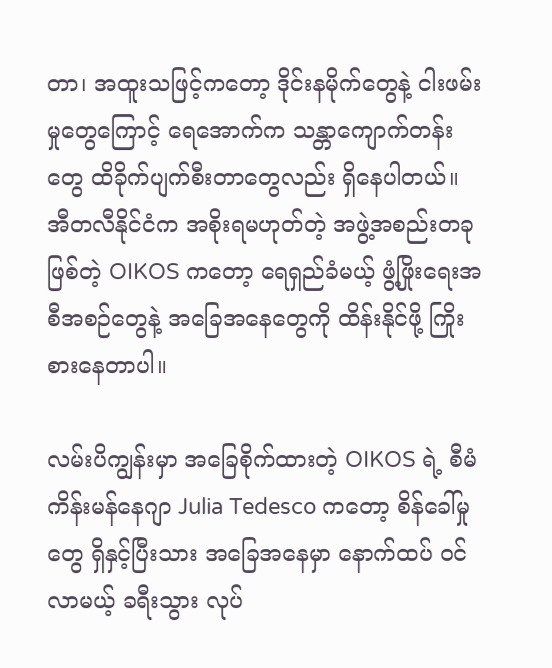တာ၊ အထူးသဖြင့်ကတော့ ဒိုင်းနမိုက်တွေနဲ့ ငါးဖမ်းမှုတွေကြောင့် ရေအောက်က သန္တာကျောက်တန်းတွေ ထိခိုက်ပျက်စီးတာတွေလည်း ရှိနေပါတယ်။ အီတလီနိုင်ငံက အစိုးရမဟုတ်တဲ့ အဖွဲ့အစည်းတခုဖြစ်တဲ့ OIKOS ကတော့ ရေရှည်ခံမယ့် ဖွံ့ဖြိုးရေးအစီအစဉ်တွေနဲ့ အခြေအနေတွေကို ထိန်းနိုင်ဖို့ ကြိုးစားနေတာပါ။

လမ်းပိကျွန်းမှာ အခြေစိုက်ထားတဲ့ OIKOS ရဲ့ စီမံကိန်းမန်နေဂျာ Julia Tedesco ကတော့ စိန်ခေါ်မှုတွေ ရှိနှင့်ပြီးသား အခြေအနေမှာ နောက်ထပ် ဝင်လာမယ့် ခရီးသွား လုပ်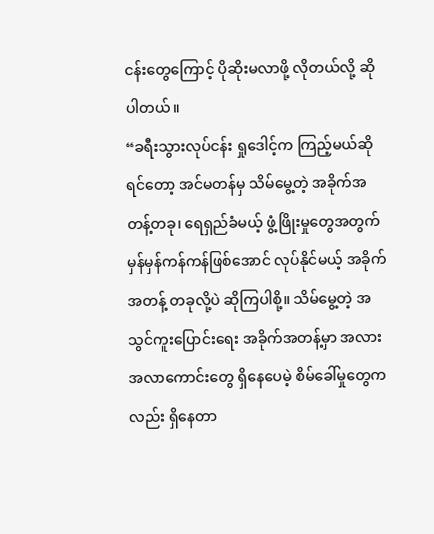ငန်းတွေကြောင့် ပိုဆိုးမလာဖို့ လိုတယ်လို့ ဆိုပါတယ်။
“ခရီးသွားလုပ်ငန်း ရှုဒေါင့်က ကြည့်မယ်ဆိုရင်တော့ အင်မတန်မှ သိမ်မွေ့တဲ့ အခိုက်အတန့်တခု၊ ရေရှည်ခံမယ့် ဖွံ့ဖြိုးမှုတွေအတွက် မှန်မှန်ကန်ကန်ဖြစ်အောင် လုပ်နိုင်မယ့် အခိုက်အတန့် တခုလို့ပဲ ဆိုကြပါစို့။ သိမ်မွေ့တဲ့ အသွင်ကူးပြောင်းရေး အခိုက်အတန့်မှာ အလားအလာကောင်းတွေ ရှိနေပေမဲ့ စိမ်ခေါ်မှုတွေကလည်း ရှိနေတာ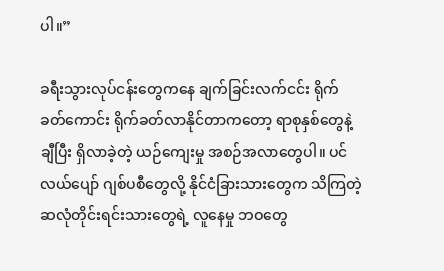ပါ။”

ခရီးသွားလုပ်ငန်းတွေကနေ ချက်ခြင်းလက်ငင်း ရိုက်ခတ်ကောင်း ရိုက်ခတ်လာနိုင်တာကတော့ ရာစုနှစ်တွေနဲ့ချီပြီး ရှိလာခဲ့တဲ့ ယဉ်ကျေးမှု အစဉ်အလာတွေပါ။ ပင်လယ်ပျော် ဂျစ်ပစီတွေလို့ နိုင်ငံခြားသားတွေက သိကြတဲ့ ဆလုံတိုင်းရင်းသားတွေရဲ့ လူနေမှု ဘဝတွေ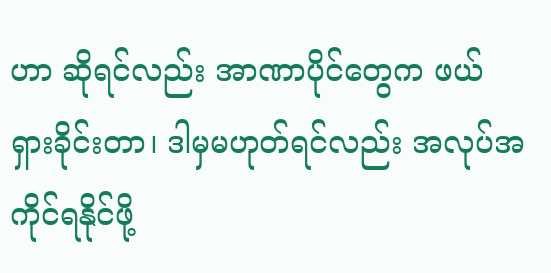ဟာ ဆိုရင်လည်း အာဏာပိုင်တွေက ဖယ်ရှားခိုင်းတာ၊ ဒါမှမဟုတ်ရင်လည်း အလုပ်အကိုင်ရနိုင်ဖို့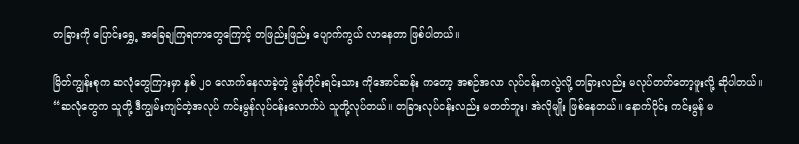တခြားကို ပြောင်းရွှေ့ အခြေချကြရတာတွေကြောင့် တဖြည်းဖြည်း ပျောက်ကွယ် လာနေတာ ဖြစ်ပါတယ်။

မြိတ်ကျွန်းစုက ဆလုံတွေကြားမှာ နှစ် ၂၀ လောက်နေလာခဲ့တဲ့ မွန်တိုင်းရင်းသား ကိုအောင်ဆန်း ကတော့ အစဉ်အလာ လုပ်ငန်းကလွဲလို့ တခြားလည်း မလုပ်တတ်တော့ဖူးလို့ ဆိုပါတယ်။
“ဆလုံတွေက သူတို့ ဒီကျွမ်းကျင်တဲ့အလုပ် ကင်းမွန်လုပ်ငန်းလောက်ပဲ သူတို့လုပ်တယ်။ တခြားလုပ်ငန်းလည်း မတတ်ဘူး၊ အဲလိုမျိုး ဖြစ်နေတယ်။ နောက်ပိုင်း ကင်းမွန် မ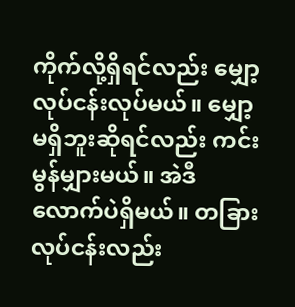ကိုက်လို့ရှိရင်လည်း မျှော့လုပ်ငန်းလုပ်မယ်။ မျှော့မရှိဘူးဆိုရင်လည်း ကင်းမွန်မျှားမယ်။ အဲဒီလောက်ပဲရှိမယ်။ တခြားလုပ်ငန်းလည်း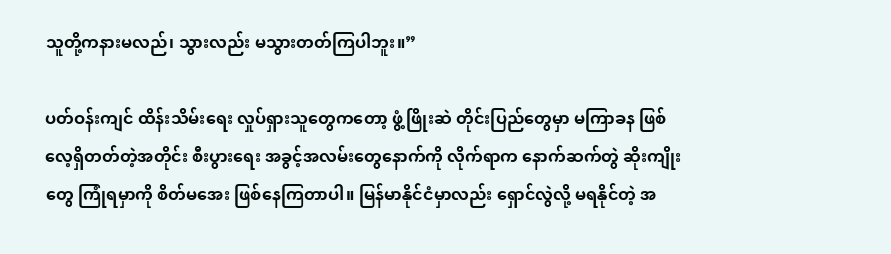သူတို့ကနားမလည်၊ သွားလည်း မသွားတတ်ကြပါဘူး။”

ပတ်ဝန်းကျင် ထိန်းသိမ်းရေး လှုပ်ရှားသူတွေကတော့ ဖွံ့ဖြိုးဆဲ တိုင်းပြည်တွေမှာ မကြာခန ဖြစ်လေ့ရှိတတ်တဲ့အတိုင်း စီးပွားရေး အခွင့်အလမ်းတွေနောက်ကို လိုက်ရာက နောက်ဆက်တွဲ ဆိုးကျိုးတွေ ကြုံရမှာကို စိတ်မအေး ဖြစ်နေကြတာပါ။ မြန်မာနိုင်ငံမှာလည်း ရှောင်လွဲလို့ မရနိုင်တဲ့ အ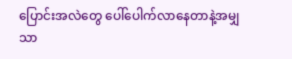ပြောင်းအလဲတွေ ပေါ်ပေါက်လာနေတာနဲ့အမျှ သာ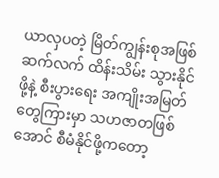ယာလှပတဲ့ မြိတ်ကျွန်းစုအဖြစ် ဆက်လက် ထိန်းသိမ်း သွားနိုင်ဖို့နဲ့ စီးပွားရေး အကျိုးအမြတ်တွေကြားမှာ သဟဇာတဖြစ်အောင် စီမံနိုင်ဖို့ကတော့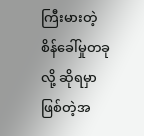ကြီးမားတဲ့ စိန်ခေါ်မှုတခုလို့ ဆိုရမှာ ဖြစ်တဲ့အ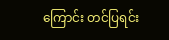ကြောင်း တင်ပြရင်း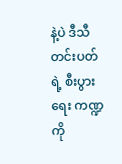နဲ့ပဲ ဒီသီတင်းပတ်ရဲ့ စီးပွားရေး ကဏ္ဍကို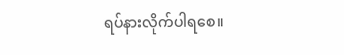ရပ်နားလိုက်ပါရစေ။